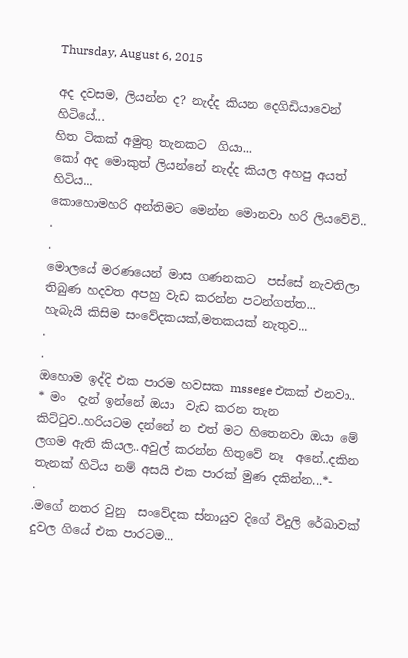Thursday, August 6, 2015

අද දවසම, ලියන්න ද? නැද්ද කියන දෙගිඩියාවෙන් හිටියේ...
හිත ටිකක් අමුතු තැනකට  ගියා...
කෝ අද මොකුත් ලියන්නේ නැද්ද කියල අහපු අයත් හිටිය...
කොහොමහරි අන්තිමට මෙන්න මොනවා හරි ලියවේවි..
.
.
මොලයේ මරණයෙන් මාස ගණනකට  පස්සේ නැවතිලා තිබුණ හදවත අපහු වැඩ කරන්න පටන්ගත්ත...
හැබැයි කිසිම සංවේදකයක්,මතකයක් නැතුව...
.
.
ඔහොම ඉද්දි එක පාරම හවසක mssege එකක් එනවා..
* මං  දැන් ඉන්නේ ඔයා  වැඩ කරන තැන කිට්ටුව..හරියටම දන්නේ න එත් මට හිතෙනවා ඔයා මේ ලගම ඇති කියල..අවුල් කරන්න හිතුවේ නෑ  අනේ..දකින තැනක් හිටිය නම් අසයි එක පාරක් මුණ දකින්න...*-
.
.මගේ නතර වුනු  සංවේදක ස්නායුව දිගේ විදුලි රේඛාවක්  දුවල ගියේ එක පාරටම...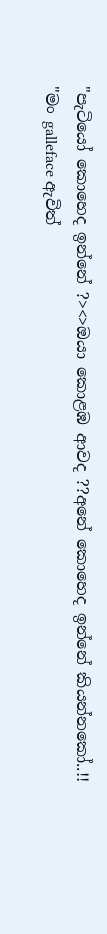"පැටියෝ කොහෙද ඉන්නේ ?><>ඔයා කොළඹ ආවද ??අනේ කොහෙද ඉන්නේ කියන්නකෝ..!!
"මං galleface ඇවිත්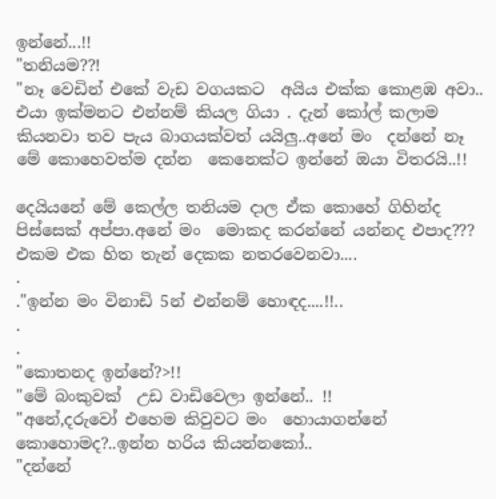ඉන්නේ...!!
"තනියම??!
"නෑ වෙඩින් එකේ වැඩ වගයකට  අයිය එක්ක කොළඹ අවා.. එයා ඉක්මනට එන්නම් කියල ගියා . දැන් කෝල් කලාම කියනවා තව පැය බාගයක්වත් යයිලු..අනේ මං  දන්නේ නෑ මේ කොහෙවත්ම දන්න  කෙනෙක්ට ඉන්නේ ඔයා විතරයි..!!

දෙයියනේ මේ කෙල්ල තනියම දාල ඒක කොහේ ගිහින්ද පිස්සෙක් අප්පා.අනේ මං  මොකද කරන්නේ යන්නද එපාද??? එකම එක හිත තැන් දෙකක නතරවෙනවා....
.
."ඉන්න මං විනාඩි 5න් එන්නම් හොඳද....!!..
.
.
"කොතනද ඉන්නේ?>!!
"මේ බංකුවක්  උඩ වාඩිවෙලා ඉන්නේ.. !!
"අනේ,දරුවෝ එහෙම කිවුවට මං  හොයාගන්නේ කොහොමද?..ඉන්න හරිය කියන්නකෝ..
"දන්නේ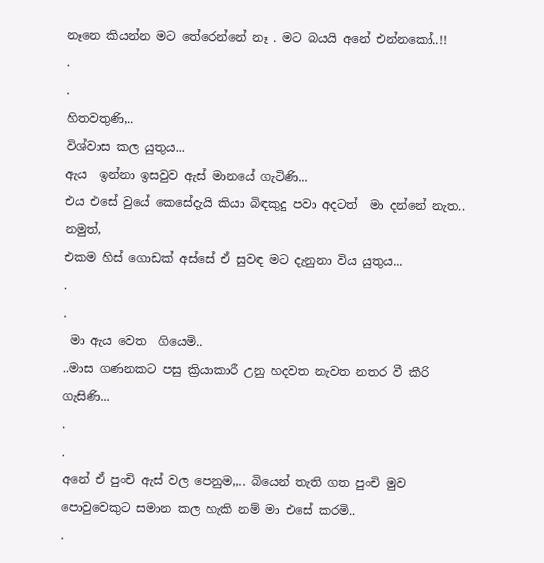නෑනෙ කියන්න මට තේරෙන්නේ නෑ . මට බයයි අනේ එන්නකෝ..!!
.
.
හිතවතුණි,..
විශ්වාස කල යුතුය...
ඇය  ඉන්නා ඉසවුව ඇස් මානයේ ගැටිණි...
එය එසේ වුයේ කෙසේදැයි කියා බිඳකුදු පවා අදටත්  මා දන්නේ නැත..
නමුත්,
එකම හිස් ගොඩක් අස්සේ ඒ සුවඳ මට දැනුනා විය යුතුය...
.
.
 මා ඇය වෙත  ගියෙමි..
..මාස ගණනකට පසු ක්‍රියාකාරී උනු හදවත නැවත නතර වී කීරි ගැසිණි...
.
.
අනේ ඒ පුංචි ඇස් වල පෙනුම,,.. බියෙන් තැති ගත පුංචි මුව පොවුවෙකුට සමාන කල හැකි නම් මා එසේ කරමි..
.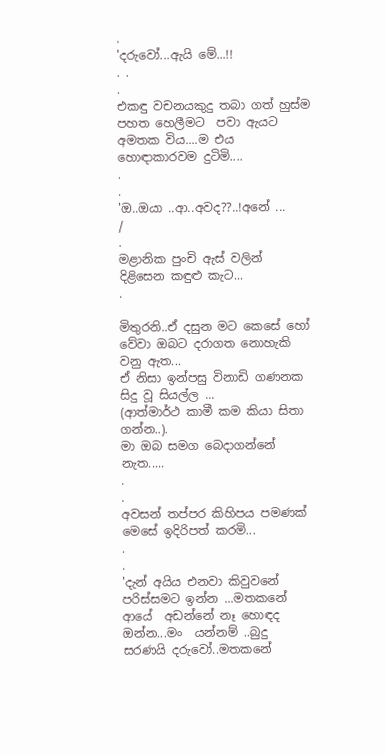.
'දරුවෝ...ඇයි මේ...!!
. .
.
එකඳු වචනයකුදු තබා ගත් හුස්ම පහත හෙලීමට  පවා ඇයට අමතක විය....ම එය හොඳාකාරවම දුටිමි....
.
.
'ඔ..ඔයා ..ආ..අවද??..!අනේ ...
/
.
මළානික පුංචි ඇස් වලින් දිළිසෙන කඳුළු කැට...
.

මිතුරනි..ඒ දසුන මට කෙසේ හෝ වේවා ඔබට දරාගත නොහැකි වනු ඇත...
ඒ නිසා ඉන්පසු විනාඩි ගණනක  සිදු වූ සියල්ල ...
(ආත්මාර්ථ කාමී කම කියා සිතා ගන්න..).
මා ඔබ සමග බෙදාගන්නේ නැත.....
.
.
අවසන් තප්පර කිහිපය පමණක් මෙසේ ඉදිරිපත් කරමි...
.
.
'දැන් අයිය එනවා කිවුවනේ පරිස්සමට ඉන්න ...මතකනේ ආයේ  අඩන්නේ නෑ හොඳද ඔන්න...මං  යන්නම් ..බුදු  සරණයි දරුවෝ..මතකනේ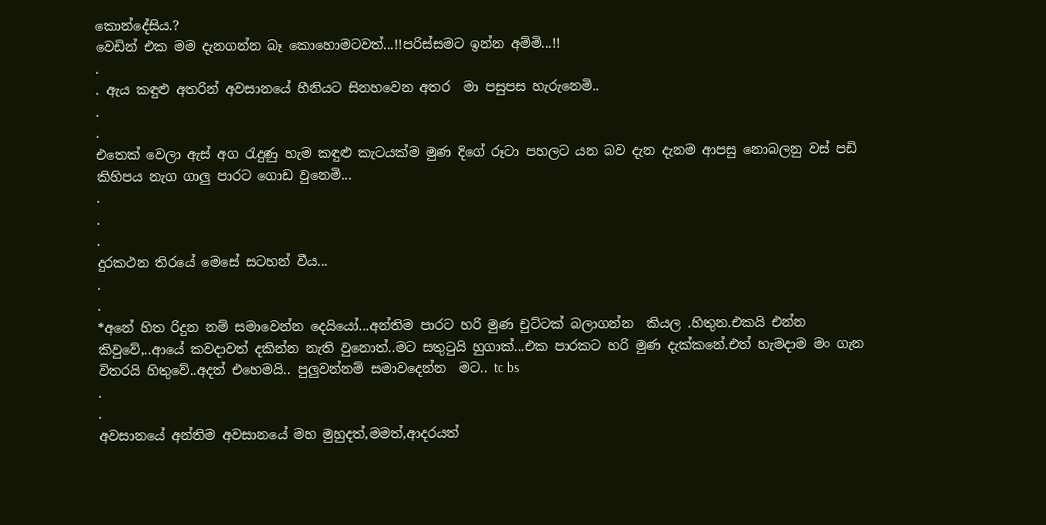කොන්දේසිය.?
වෙඩින් එක මම දැනගන්න බෑ කොහොමටවත්...!!පරිස්සමට ඉන්න අම්මි...!!
.
. ඇය කඳුළු අතරින් අවසානයේ හීනියට සිනහවෙන අතර  මා පසුපස හැරුනෙමි..
.
.
එතෙක් වෙලා ඇස් අග රැදුණු හැම කඳුළු කැටයක්ම මුණ දිගේ රූටා පහලට යන බව දැන දැනම ආපසු නොබලනු වස් පඩි කිහිපය නැග ගාලු පාරට ගොඩ වුනෙමි...
.
.
.
දුරකථන තිරයේ මෙසේ සටහන් වීය...
.
.
*අනේ හිත රිදුන නම් සමාවෙන්න දෙයියෝ...අන්තිම පාරට හරි මුණ චුට්ටක් බලාගන්න  කියල .හිතුන.එකයි එන්න කිවුවේ,..ආයේ කවදාවත් දකින්න නැති වුනොත්..මට සතුටුයි හුගාක්...එක පාරකට හරි මුණ දැක්කනේ.එත් හැමදාම මං ගැන විතරයි හිතුවේ..අදත් එහෙමයි.. පුලුවන්නම් සමාවදෙන්න  මට.. tc bs
.
.
අවසානයේ අන්තිම අවසානයේ මහ මුහුදත්,මමත්,ආදරයත්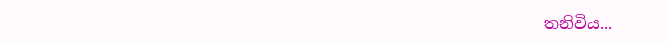තනිවිය...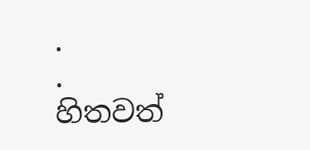.
.
හිතවත්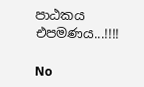පාඨකය එපමණය...!!!!

No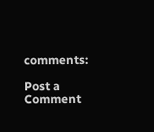comments:

Post a Comment